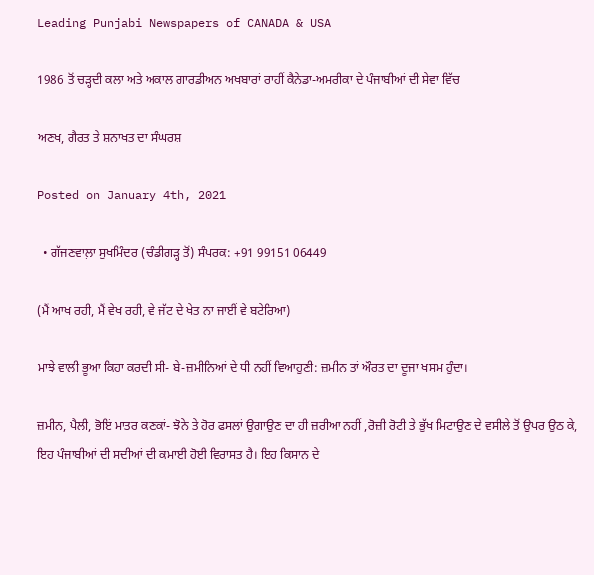Leading Punjabi Newspapers of CANADA & USA

1986 ਤੋਂ ਚੜ੍ਹਦੀ ਕਲਾ ਅਤੇ ਅਕਾਲ ਗਾਰਡੀਅਨ ਅਖਬਾਰਾਂ ਰਾਹੀਂ ਕੈਨੇਡਾ-ਅਮਰੀਕਾ ਦੇ ਪੰਜਾਬੀਆਂ ਦੀ ਸੇਵਾ ਵਿੱਚ

ਅਣਖ, ਗੈਰਤ ਤੇ ਸ਼ਨਾਖਤ ਦਾ ਸੰਘਰਸ਼

Posted on January 4th, 2021

  • ਗੱਜਣਵਾਲ਼ਾ ਸੁਖਮਿੰਦਰ (ਚੰਡੀਗੜ੍ਹ ਤੋਂ) ਸੰਪਰਕ: +91 99151 06449

(ਮੈਂ ਆਖ ਰਹੀ, ਮੈਂ ਵੇਖ ਰਹੀ, ਵੇ ਜੱਟ ਦੇ ਖੇਤ ਨਾ ਜਾਈਂ ਵੇ ਬਟੇਰਿਆ)

ਮਾਝੇ ਵਾਲੀ ਭੂਆ ਕਿਹਾ ਕਰਦੀ ਸੀ- ਬੇ-ਜ਼ਮੀਨਿਆਂ ਦੇ ਧੀ ਨਹੀਂ ਵਿਆਹੁਣੀ: ਜ਼ਮੀਨ ਤਾਂ ਔਰਤ ਦਾ ਦੂਜਾ ਖਸਮ ਹੁੰਦਾ।

ਜ਼ਮੀਨ, ਪੈਲੀ, ਭੋਇਂ ਮਾਤਰ ਕਣਕਾਂ- ਝੋਨੇ ਤੇ ਹੋਰ ਫਸਲਾਂ ਉਗਾਉਣ ਦਾ ਹੀ ਜ਼ਰੀਆ ਨਹੀਂ ,ਰੋਜ਼ੀ ਰੋਟੀ ਤੇ ਭੁੱਖ ਮਿਟਾਉਣ ਦੇ ਵਸੀਲੇ ਤੋਂ ਉਪਰ ਉਠ ਕੇ, ਇਹ ਪੰਜਾਬੀਆਂ ਦੀ ਸਦੀਆਂ ਦੀ ਕਮਾਈ ਹੋਈ ਵਿਰਾਸਤ ਹੈ। ਇਹ ਕਿਸਾਨ ਦੇ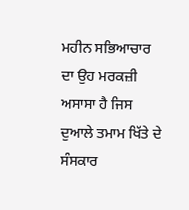ਮਹੀਨ ਸਭਿਆਚਾਰ ਦਾ ਉਹ ਮਰਕਜ਼ੀ ਅਸਾਸਾ ਹੈ ਜਿਸ ਦੁਆਲੇ ਤਮਾਮ ਖਿੱਤੇ ਦੇ ਸੰਸਕਾਰ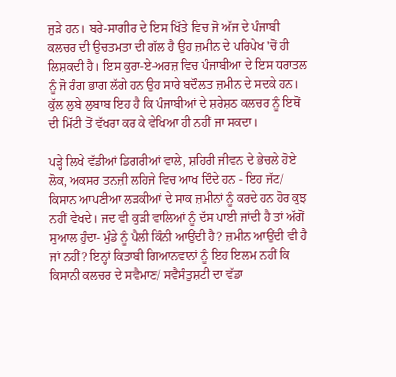ਜੁੜੇ ਹਨ। ਬਰੇ-ਸਾਗੀਰ ਦੇ ਇਸ ਖਿੱਤੇ ਵਿਚ ਜੋ ਅੱਜ ਦੇ ਪੰਜਾਬੀ ਕਲਚਰ ਦੀ ਉਚਤਮਤਾ ਦੀ ਗੱਲ ਹੈ ਉਹ ਜ਼ਮੀਨ ਦੇ ਪਰਿਪੇਖ 'ਚੋਂ ਹੀ ਲਿਸ਼ਕਦੀ ਹੈ। ਇਸ ਕੁਰਾ-ਏ-ਅਰਜ਼ ਵਿਚ ਪੰਜਾਬੀਆ ਦੇ ਇਸ ਧਰਾਤਲ ਨੂੰ ਜੋ ਰੰਗ ਭਾਗ ਲੱਗੇ ਹਨ ਉਹ ਸਾਰੇ ਬਦੌਲਤ ਜ਼ਮੀਨ ਦੇ ਸਦਕੇ ਹਨ। ਕੁੱਲ ਲੁਬੇ ਲੁਬਾਬ ਇਹ ਹੈ ਕਿ ਪੰਜਾਬੀਆਂ ਦੇ ਸ਼ਰੇਸ਼ਠ ਕਲਚਰ ਨੂੰ ਇਥੋਂ ਦੀ ਮਿੱਟੀ ਤੋਂ ਵੱਖਰਾ ਕਰ ਕੇ ਵੇਖਿਆ ਹੀ ਨਹੀਂ ਜਾ ਸਕਦਾ।

ਪੜ੍ਹੇ ਲਿਖੇ ਵੱਡੀਆਂ ਡਿਗਰੀਆਂ ਵਾਲੇ, ਸ਼ਹਿਰੀ ਜੀਵਨ ਦੇ ਭੇਚਲੇ ਹੋਏ ਲੋਕ, ਅਕਸਰ ਤਨਜ਼ੀ ਲਹਿਜੇ ਵਿਚ ਆਖ ਦਿੰਦੇ ਹਨ - ਇਹ ਜੱਟ/ ਕਿਸਾਨ ਆਪਣੀਆ ਲੜਕੀਆਂ ਦੇ ਸਾਕ ਜ਼ਮੀਨਾਂ ਨੂੰ ਕਰਦੇ ਹਨ ਹੋਰ ਕੁਝ ਨਹੀਂ ਵੇਖਦੇ। ਜਦ ਵੀ ਕੁੜੀ ਵਾਲਿਆਂ ਨੂੰ ਦੱਸ ਪਾਈ ਜਾਂਦੀ ਹੈ ਤਾਂ ਅੱਗੋਂ ਸੁਆਲ ਹੁੰਦਾ- ਮੁੰਡੇ ਨੂੰ ਪੈਲੀ ਕਿੰਨੀ ਆਉਂਦੀ ਹੈ? ਜ਼ਮੀਨ ਆਉਂਦੀ ਵੀ ਹੈ ਜਾਂ ਨਹੀਂ? ਇਨ੍ਹਾਂ ਕਿਤਾਬੀ ਗਿਆਨਵਾਨਾਂ ਨੂੰ ਇਹ ਇਲਮ ਨਹੀਂ ਕਿ ਕਿਸਾਨੀ ਕਲਚਰ ਦੇ ਸਵੈਮਾਣ/ ਸਵੈਸੰਤੁਸ਼ਟੀ ਦਾ ਵੱਡਾ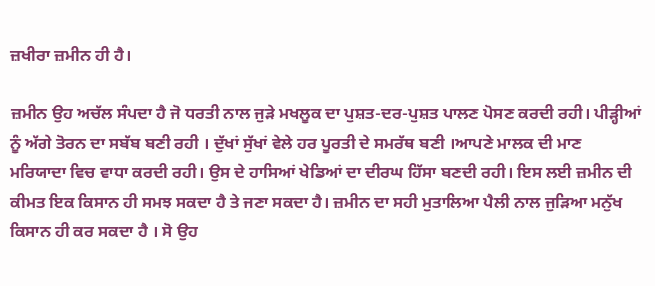ਜ਼ਖੀਰਾ ਜ਼ਮੀਨ ਹੀ ਹੈ।

ਜ਼ਮੀਨ ਉਹ ਅਚੱਲ ਸੰਪਦਾ ਹੈ ਜੋ ਧਰਤੀ ਨਾਲ ਜੁੜੇ ਮਖਲੂਕ ਦਾ ਪੁਸ਼ਤ-ਦਰ-ਪੁਸ਼ਤ ਪਾਲਣ ਪੋਸਣ ਕਰਦੀ ਰਹੀ। ਪੀੜ੍ਹੀਆਂ ਨੂੰ ਅੱਗੇ ਤੋਰਨ ਦਾ ਸਬੱਬ ਬਣੀ ਰਹੀ । ਦੁੱਖਾਂ ਸੁੱਖਾਂ ਵੇਲੇ ਹਰ ਪੂਰਤੀ ਦੇ ਸਮਰੱਥ ਬਣੀ ।ਆਪਣੇ ਮਾਲਕ ਦੀ ਮਾਣ ਮਰਿਯਾਦਾ ਵਿਚ ਵਾਧਾ ਕਰਦੀ ਰਹੀ। ਉਸ ਦੇ ਹਾਸਿਆਂ ਖੇਡਿਆਂ ਦਾ ਦੀਰਘ ਹਿੱਸਾ ਬਣਦੀ ਰਹੀ। ਇਸ ਲਈ ਜ਼ਮੀਨ ਦੀ ਕੀਮਤ ਇਕ ਕਿਸਾਨ ਹੀ ਸਮਝ ਸਕਦਾ ਹੈ ਤੇ ਜਣਾ ਸਕਦਾ ਹੈ। ਜ਼ਮੀਨ ਦਾ ਸਹੀ ਮੁਤਾਲਿਆ ਪੈਲੀ ਨਾਲ ਜੁੜਿਆ ਮਨੁੱਖ ਕਿਸਾਨ ਹੀ ਕਰ ਸਕਦਾ ਹੈ । ਸੋ ਉਹ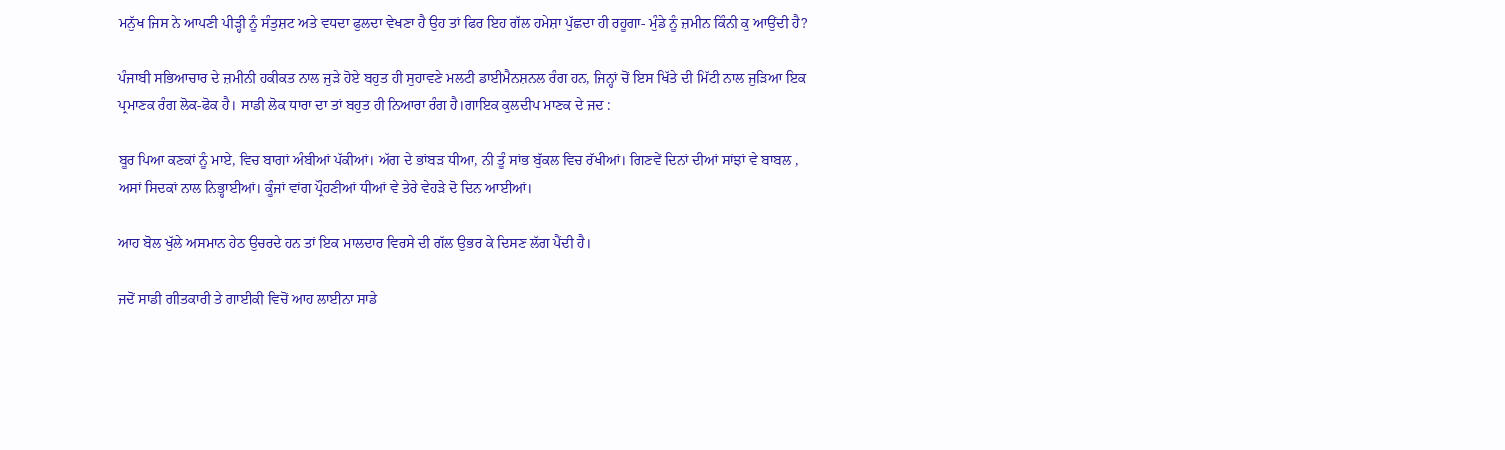ਮਨੁੱਖ ਜਿਸ ਨੇ ਆਪਣੀ ਪੀੜ੍ਹੀ ਨੂੰ ਸੰਤੁਸ਼ਟ ਅਤੇ ਵਧਦਾ ਫੁਲਦਾ ਵੇਖਣਾ ਹੈ ਉਹ ਤਾਂ ਫਿਰ ਇਹ ਗੱਲ ਹਮੇਸ਼ਾ ਪੁੱਛਦਾ ਹੀ ਰਹੂਗਾ- ਮੁੰਡੇ ਨੂੰ ਜ਼ਮੀਨ ਕਿੰਨੀ ਕੁ ਆਉਂਦੀ ਹੈ?

ਪੰਜਾਬੀ ਸਭਿਆਚਾਰ ਦੇ ਜ਼ਮੀਨੀ ਹਕੀਕਤ ਨਾਲ ਜੁੜੇ ਹੋਏ ਬਹੁਤ ਹੀ ਸੁਹਾਵਣੇ ਮਲਟੀ ਡਾਈਮੈਨਸ਼ਨਲ ਰੰਗ ਹਨ, ਜਿਨ੍ਹਾਂ ਚੋਂ ਇਸ ਖਿੱਤੇ ਦੀ ਮਿੱਟੀ ਨਾਲ ਜੁੜਿਆ ਇਕ ਪ੍ਰਮਾਣਕ ਰੰਗ ਲੋਕ-ਫੋਕ ਹੈ। ਸਾਡੀ ਲੋਕ ਧਾਰਾ ਦਾ ਤਾਂ ਬਹੁਤ ਹੀ ਨਿਆਰਾ ਰੰਗ ਹੈ।ਗਾਇਕ ਕੁਲਦੀਪ ਮਾਣਕ ਦੇ ਜਦ :

ਬੂਰ ਪਿਆ ਕਣਕਾਂ ਨੂੰ ਮਾਏ, ਵਿਚ ਬਾਗਾਂ ਅੰਬੀਆਂ ਪੱਕੀਆਂ। ਅੱਗ ਦੇ ਭਾਂਬੜ ਧੀਆ, ਨੀ ਤੂੰ ਸਾਂਭ ਬੁੱਕਲ ਵਿਚ ਰੱਖੀਆਂ। ਗਿਣਵੇਂ ਦਿਨਾਂ ਦੀਆਂ ਸਾਂਝਾਂ ਵੇ ਬਾਬਲ , ਅਸਾਂ ਸਿਦਕਾਂ ਨਾਲ ਨਿਭ੍ਹਾਈਆਂ। ਕੂੰਜਾਂ ਵਾਂਗ ਪ੍ਰੌਹਣੀਆਂ ਧੀਆਂ ਵੇ ਤੇਰੇ ਵੇਹੜੇ ਦੋ ਦਿਨ ਆਈਆਂ।

ਆਹ ਬੋਲ ਖੁੱਲੇ ਅਸਮਾਨ ਹੇਠ ਉਚਰਦੇ ਹਨ ਤਾਂ ਇਕ ਮਾਲਦਾਰ ਵਿਰਸੇ ਦੀ ਗੱਲ ਉਭਰ ਕੇ ਦਿਸਣ ਲੱਗ ਪੈਂਦੀ ਹੈ।

ਜਦੋਂ ਸਾਡੀ ਗੀਤਕਾਰੀ ਤੇ ਗਾਈਕੀ ਵਿਚੋਂ ਆਹ ਲਾਈਨਾ ਸਾਡੇ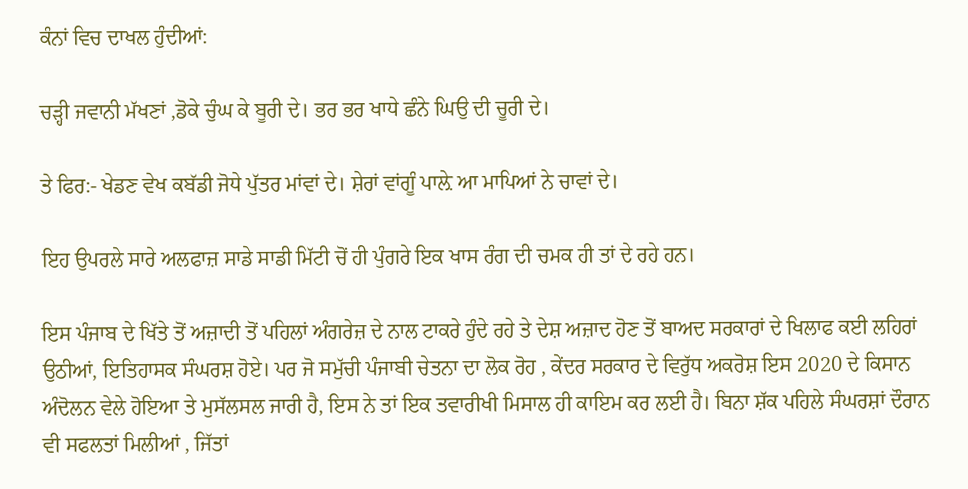ਕੰਨਾਂ ਵਿਚ ਦਾਖਲ ਹੁੰਦੀਆਂ:

ਚੜ੍ਹੀ ਜਵਾਨੀ ਮੱਖਣਾਂ ,ਡੋਕੇ ਚੁੰਘ ਕੇ ਬੂਰੀ ਦੇ। ਭਰ ਭਰ ਖਾਧੇ ਛੰਨੇ ਘਿਉ ਦੀ ਚੂਰੀ ਦੇ।

ਤੇ ਫਿਰ:- ਖੇਡਣ ਵੇਖ ਕਬੱਡੀ ਜੋਧੇ ਪੁੱਤਰ ਮਾਂਵਾਂ ਦੇ। ਸ਼ੇਰਾਂ ਵਾਂਗੂੰ ਪਾਲ਼ੇ ਆ ਮਾਪਿਆਂ ਨੇ ਚਾਵਾਂ ਦੇ।

ਇਹ ਉਪਰਲੇ ਸਾਰੇ ਅਲਫਾਜ਼ ਸਾਡੇ ਸਾਡੀ ਮਿੱਟੀ ਚੋਂ ਹੀ ਪੁੰਗਰੇ ਇਕ ਖਾਸ ਰੰਗ ਦੀ ਚਮਕ ਹੀ ਤਾਂ ਦੇ ਰਹੇ ਹਨ।

ਇਸ ਪੰਜਾਬ ਦੇ ਖਿੱਤੇ ਤੋਂ ਅਜ਼ਾਦੀ ਤੋਂ ਪਹਿਲਾਂ ਅੰਗਰੇਜ਼ ਦੇ ਨਾਲ ਟਾਕਰੇ ਹੁੰਦੇ ਰਹੇ ਤੇ ਦੇਸ਼ ਅਜ਼ਾਦ ਹੋਣ ਤੋਂ ਬਾਅਦ ਸਰਕਾਰਾਂ ਦੇ ਖਿਲਾਫ ਕਈ ਲਹਿਰਾਂ ਉਠੀਆਂ, ਇਤਿਹਾਸਕ ਸੰਘਰਸ਼ ਹੋਏ। ਪਰ ਜੋ ਸਮੁੱਚੀ ਪੰਜਾਬੀ ਚੇਤਨਾ ਦਾ ਲੋਕ ਰੋਹ , ਕੇਂਦਰ ਸਰਕਾਰ ਦੇ ਵਿਰੁੱਧ ਅਕਰੋਸ਼ ਇਸ 2020 ਦੇ ਕਿਸਾਨ ਅੰਦੋਲਨ ਵੇਲੇ ਹੋਇਆ ਤੇ ਮੁਸੱਲਸਲ ਜਾਰੀ ਹੈ, ਇਸ ਨੇ ਤਾਂ ਇਕ ਤਵਾਰੀਖੀ ਮਿਸਾਲ ਹੀ ਕਾਇਮ ਕਰ ਲਈ ਹੈ। ਬਿਨਾ ਸ਼ੱਕ ਪਹਿਲੇ ਸੰਘਰਸ਼ਾਂ ਦੌਰਾਨ ਵੀ ਸਫਲਤਾਂ ਮਿਲੀਆਂ , ਜਿੱਤਾਂ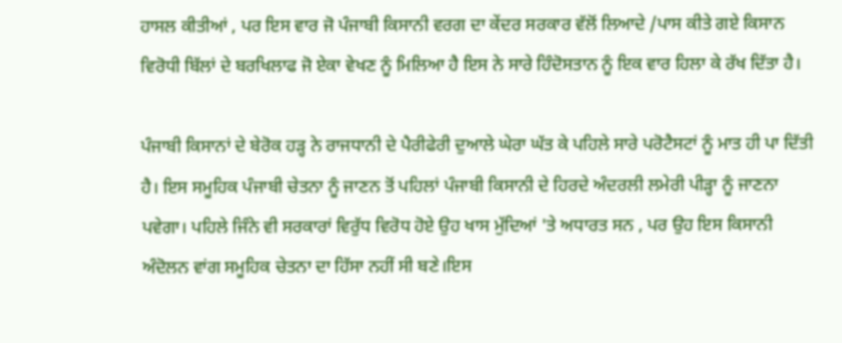ਹਾਸਲ ਕੀਤੀਆਂ , ਪਰ ਇਸ ਵਾਰ ਜੋ ਪੰਜਾਬੀ ਕਿਸਾਨੀ ਵਰਗ ਦਾ ਕੇਂਦਰ ਸਰਕਾਰ ਵੱਲੋਂ ਲਿਆਦੇ /ਪਾਸ ਕੀਤੇ ਗਏ ਕਿਸਾਨ ਵਿਰੋਧੀ ਬਿੱਲਾਂ ਦੇ ਬਰਖਿਲਾਫ ਜੋ ਏਕਾ ਵੇਖਣ ਨੂੰ ਮਿਲਿਆ ਹੈ ਇਸ ਨੇ ਸਾਰੇ ਹਿੰਦੋਸਤਾਨ ਨੂੰ ਇਕ ਵਾਰ ਹਿਲਾ ਕੇ ਰੱਖ ਦਿੱਤਾ ਹੈ।

ਪੰਜਾਬੀ ਕਿਸਾਨਾਂ ਦੇ ਬੇਰੋਕ ਹੜ੍ਹ ਨੇ ਰਾਜਧਾਨੀ ਦੇ ਪੈਰੀਫੇਰੀ ਦੁਆਲੇ ਘੇਰਾ ਘੱਤ ਕੇ ਪਹਿਲੇ ਸਾਰੇ ਪਰੋਟੈਸਟਾਂ ਨੂੰ ਮਾਤ ਹੀ ਪਾ ਦਿੱਤੀ ਹੈ। ਇਸ ਸਮੂਹਿਕ ਪੰਜਾਬੀ ਚੇਤਨਾ ਨੂੰ ਜਾਣਨ ਤੋਂ ਪਹਿਲਾਂ ਪੰਜਾਬੀ ਕਿਸਾਨੀ ਦੇ ਹਿਰਦੇ ਅੰਦਰਲੀ ਲਮੇਰੀ ਪੀੜ੍ਹਾ ਨੂੰ ਜਾਣਨਾ ਪਵੇਗਾ। ਪਹਿਲੇ ਜਿੰਨੇ ਵੀ ਸਰਕਾਰਾਂ ਵਿਰੁੱਧ ਵਿਰੋਧ ਹੋਏ ਉਹ ਖਾਸ ਮੁੱਦਿਆਂ 'ਤੇ ਅਧਾਰਤ ਸਨ , ਪਰ ਉਹ ਇਸ ਕਿਸਾਨੀ ਅੰਦੋਲਨ ਵਾਂਗ ਸਮੂਹਿਕ ਚੇਤਨਾ ਦਾ ਹਿੱਸਾ ਨਹੀਂ ਸੀ ਬਣੇ।ਇਸ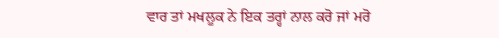ਵਾਰ ਤਾਂ ਮਖਲੂਕ ਨੇ ਇਕ ਤਰ੍ਹਾਂ ਨਾਲ ਕਰੋ ਜਾਂ ਮਰੋ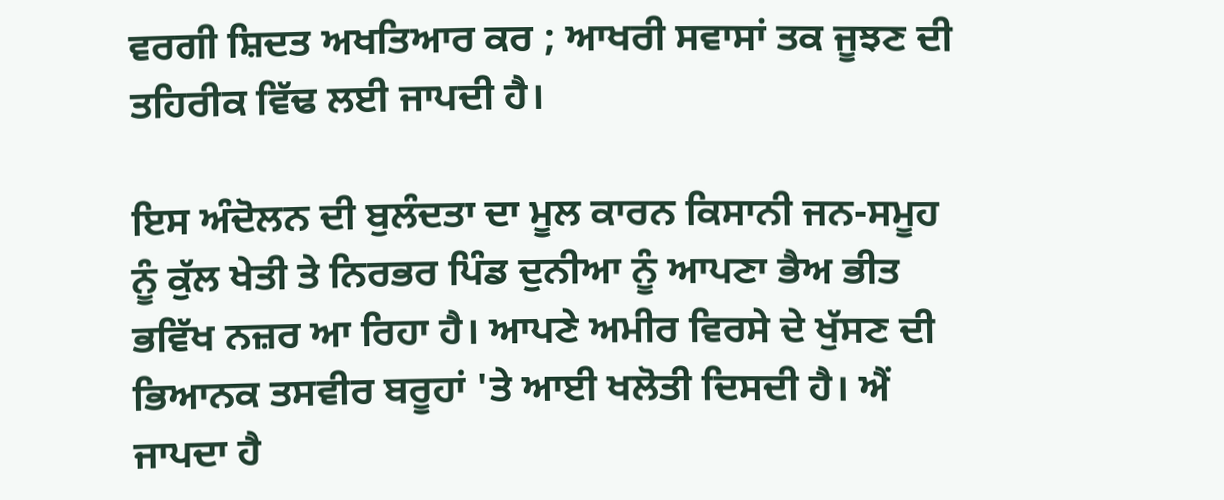ਵਰਗੀ ਸ਼ਿਦਤ ਅਖਤਿਆਰ ਕਰ ; ਆਖਰੀ ਸਵਾਸਾਂ ਤਕ ਜੂਝਣ ਦੀ ਤਹਿਰੀਕ ਵਿੱਢ ਲਈ ਜਾਪਦੀ ਹੈ।

ਇਸ ਅੰਦੋਲਨ ਦੀ ਬੁਲੰਦਤਾ ਦਾ ਮੂਲ ਕਾਰਨ ਕਿਸਾਨੀ ਜਨ-ਸਮੂਹ ਨੂੰ ਕੁੱਲ ਖੇਤੀ ਤੇ ਨਿਰਭਰ ਪਿੰਡ ਦੁਨੀਆ ਨੂੰ ਆਪਣਾ ਭੈਅ ਭੀਤ ਭਵਿੱਖ ਨਜ਼ਰ ਆ ਰਿਹਾ ਹੈ। ਆਪਣੇ ਅਮੀਰ ਵਿਰਸੇ ਦੇ ਖੁੱਸਣ ਦੀ ਭਿਆਨਕ ਤਸਵੀਰ ਬਰੂਹਾਂ 'ਤੇ ਆਈ ਖਲੋਤੀ ਦਿਸਦੀ ਹੈ। ਐਂ ਜਾਪਦਾ ਹੈ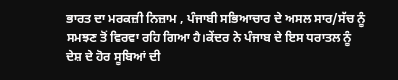ਭਾਰਤ ਦਾ ਮਰਕਜ਼ੀ ਨਿਜ਼ਾਮ , ਪੰਜਾਬੀ ਸਭਿਆਚਾਰ ਦੇ ਅਸਲ ਸਾਰ/ਸੱਚ ਨੂੰ ਸਮਝਣ ਤੋਂ ਵਿਰਵਾ ਰਹਿ ਗਿਆ ਹੈ।ਕੇਂਦਰ ਨੇ ਪੰਜਾਬ ਦੇ ਇਸ ਧਰਾਤਲ ਨੂੰ ਦੇਸ਼ ਦੇ ਹੋਰ ਸੂਬਿਆਂ ਦੀ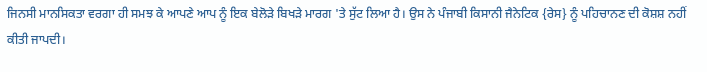ਜਿਨਸੀ ਮਾਨਸਿਕਤਾ ਵਰਗਾ ਹੀ ਸਮਝ ਕੇ ਆਪਣੇ ਆਪ ਨੂੰ ਇਕ ਬੇਲੋੜੇ ਬਿਖੜੇ ਮਾਰਗ 'ਤੇ ਸੁੱਟ ਲਿਆ ਹੈ। ਉਸ ਨੇ ਪੰਜਾਬੀ ਕਿਸਾਨੀ ਜੈਨੇਟਿਕ {ਰੇਸ} ਨੂੰ ਪਹਿਚਾਨਣ ਦੀ ਕੋਸ਼ਸ਼ ਨਹੀਂ ਕੀਤੀ ਜਾਪਦੀ।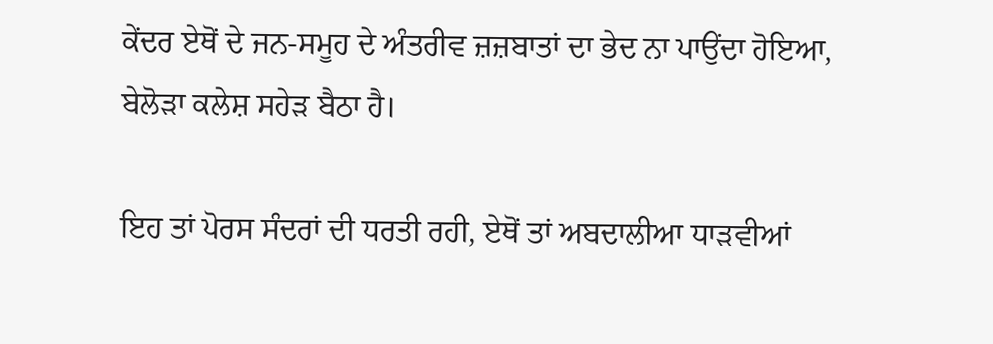ਕੇਂਦਰ ਏਥੋਂ ਦੇ ਜਨ-ਸਮੂਹ ਦੇ ਅੰਤਰੀਵ ਜ਼ਜ਼ਬਾਤਾਂ ਦਾ ਭੇਦ ਨਾ ਪਾਉਂਦਾ ਹੋਇਆ, ਬੇਲੋੜਾ ਕਲੇਸ਼ ਸਹੇੜ ਬੈਠਾ ਹੈ।

ਇਹ ਤਾਂ ਪੋਰਸ ਸੰਦਰਾਂ ਦੀ ਧਰਤੀ ਰਹੀ, ਏਥੋਂ ਤਾਂ ਅਬਦਾਲੀਆ ਧਾੜਵੀਆਂ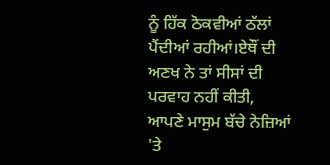ਨੂੰ ਹਿੱਕ ਠੋਕਵੀਆਂ ਠੱਲਾਂ ਪੈਂਦੀਆਂ ਰਹੀਆਂ।ਏਥੌਂ ਦੀ ਅਣਖ ਨੇ ਤਾਂ ਸੀਸਾਂ ਦੀ ਪਰਵਾਹ ਨਹੀਂ ਕੀਤੀ, ਆਪਣੇ ਮਾਸੁਮ ਬੱਚੇ ਨੇਜ਼ਿਆਂ 'ਤੇ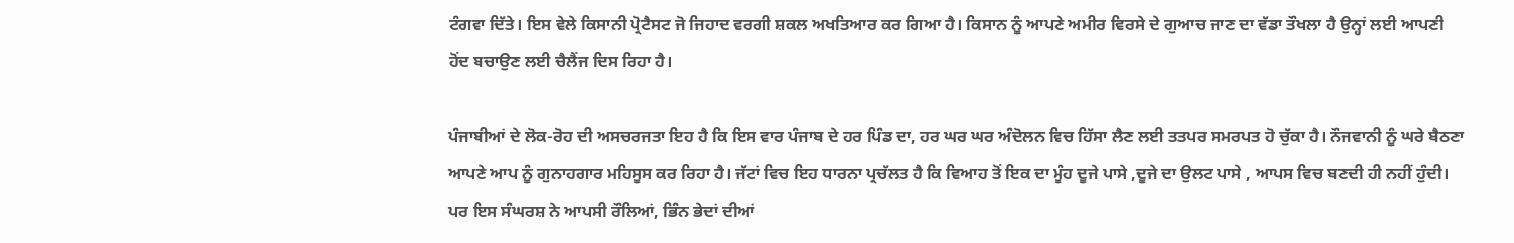ਟੰਗਵਾ ਦਿੱਤੇ। ਇਸ ਵੇਲੇ ਕਿਸਾਨੀ ਪ੍ਰੋਟੈਸਟ ਜੋ ਜਿਹਾਦ ਵਰਗੀ ਸ਼ਕਲ ਅਖਤਿਆਰ ਕਰ ਗਿਆ ਹੈ। ਕਿਸਾਨ ਨੂੰ ਆਪਣੇ ਅਮੀਰ ਵਿਰਸੇ ਦੇ ਗੁਆਚ ਜਾਣ ਦਾ ਵੱਡਾ ਤੌਖਲਾ ਹੈ ਉਨ੍ਹਾਂ ਲਈ ਆਪਣੀ ਹੋਂਦ ਬਚਾਉਣ ਲਈ ਚੈਲੈਂਜ ਦਿਸ ਰਿਹਾ ਹੈ।

ਪੰਜਾਬੀਆਂ ਦੇ ਲੋਕ-ਰੋਹ ਦੀ ਅਸਚਰਜਤਾ ਇਹ ਹੈ ਕਿ ਇਸ ਵਾਰ ਪੰਜਾਬ ਦੇ ਹਰ ਪਿੰਡ ਦਾ, ਹਰ ਘਰ ਘਰ ਅੰਦੋਲਨ ਵਿਚ ਹਿੱਸਾ ਲੈਣ ਲਈ ਤਤਪਰ ਸਮਰਪਤ ਹੋ ਚੁੱਕਾ ਹੈ। ਨੌਜਵਾਨੀ ਨੂੰ ਘਰੇ ਬੈਠਣਾ ਆਪਣੇ ਆਪ ਨੂੰ ਗੁਨਾਹਗਾਰ ਮਹਿਸੂਸ ਕਰ ਰਿਹਾ ਹੈ। ਜੱਟਾਂ ਵਿਚ ਇਹ ਧਾਰਨਾ ਪ੍ਰਚੱਲਤ ਹੈ ਕਿ ਵਿਆਹ ਤੋਂ ਇਕ ਦਾ ਮੂੰਹ ਦੂਜੇ ਪਾਸੇ ,ਦੂਜੇ ਦਾ ਉਲਟ ਪਾਸੇ , ਆਪਸ ਵਿਚ ਬਣਦੀ ਹੀ ਨਹੀਂ ਹੁੰਦੀ। ਪਰ ਇਸ ਸੰਘਰਸ਼ ਨੇ ਆਪਸੀ ਰੌਲਿਆਂ, ਭਿੰਨ ਭੇਦਾਂ ਦੀਆਂ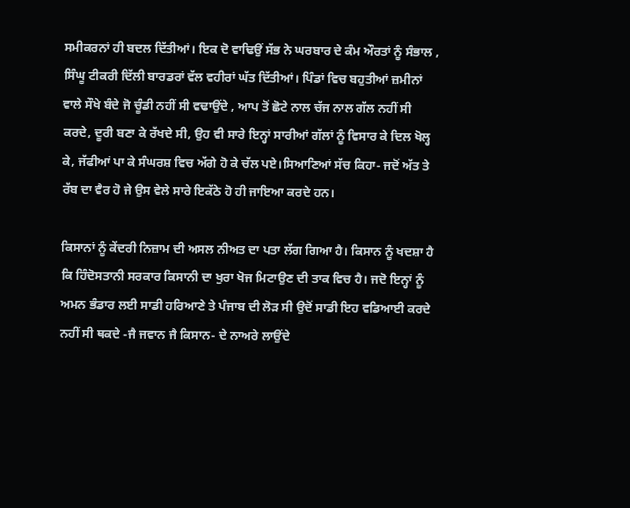ਸਮੀਕਰਨਾਂ ਹੀ ਬਦਲ ਦਿੱਤੀਆਂ। ਇਕ ਦੋ ਵਾਢਿਉਂ ਸੱਭ ਨੇ ਘਰਬਾਰ ਦੇ ਕੰਮ ਔਰਤਾਂ ਨੂੰ ਸੰਭਾਲ , ਸਿੰਘੂ ਟੀਕਰੀ ਦਿੱਲੀ ਬਾਰਡਰਾਂ ਵੱਲ ਵਹੀਰਾਂ ਘੱਤ ਦਿੱਤੀਆਂ। ਪਿੰਡਾਂ ਵਿਚ ਬਹੁਤੀਆਂ ਜ਼ਮੀਨਾਂ ਵਾਲੇ ਸੌਖੇ ਬੰਦੇ ਜੋ ਚੂੰਡੀ ਨਹੀਂ ਸੀ ਵਢਾਉਂਦੇ , ਆਪ ਤੋਂ ਛੋਟੇ ਨਾਲ ਚੱਜ ਨਾਲ ਗੱਲ ਨਹੀਂ ਸੀ ਕਰਦੇ, ਦੂਰੀ ਬਣਾ ਕੇ ਰੱਖਦੇ ਸੀ, ਉਹ ਵੀ ਸਾਰੇ ਇਨ੍ਹਾਂ ਸਾਰੀਆਂ ਗੱਲਾਂ ਨੂੰ ਵਿਸਾਰ ਕੇ ਦਿਲ ਖੋਲ੍ਹ ਕੇ, ਜੱਫੀਆਂ ਪਾ ਕੇ ਸੰਘਰਸ਼ ਵਿਚ ਅੱਗੇ ਹੋ ਕੇ ਚੱਲ ਪਏ।ਸਿਆਣਿਆਂ ਸੱਚ ਕਿਹਾ- ਜਦੋਂ ਅੱਤ ਤੇ ਰੱਬ ਦਾ ਵੈਰ ਹੋ ਜੇ ਉਸ ਵੇਲੇ ਸਾਰੇ ਇਕੱਠੇ ਹੋ ਹੀ ਜਾਇਆ ਕਰਦੇ ਹਨ।

ਕਿਸਾਨਾਂ ਨੂੰ ਕੇਂਦਰੀ ਨਿਜ਼ਾਮ ਦੀ ਅਸਲ ਨੀਅਤ ਦਾ ਪਤਾ ਲੱਗ ਗਿਆ ਹੈ। ਕਿਸਾਨ ਨੂੰ ਖਦਸ਼ਾ ਹੈ ਕਿ ਹਿੰਦੋਸਤਾਨੀ ਸਰਕਾਰ ਕਿਸਾਨੀ ਦਾ ਖੁਰਾ ਖੋਜ ਮਿਟਾਉਣ ਦੀ ਤਾਕ ਵਿਚ ਹੈ। ਜਦੋ ਇਨ੍ਹਾਂ ਨੂੰ ਅਮਨ ਭੰਡਾਰ ਲਈ ਸਾਡੀ ਹਰਿਆਣੇ ਤੇ ਪੰਜਾਬ ਦੀ ਲੋੜ ਸੀ ਉਦੋਂ ਸਾਡੀ ਇਹ ਵਡਿਆਈ ਕਰਦੇ ਨਹੀਂ ਸੀ ਥਕਦੇ -ਜੈ ਜਵਾਨ ਜੈ ਕਿਸਾਨ- ਦੇ ਨਾਅਰੇ ਲਾਉਂਦੇ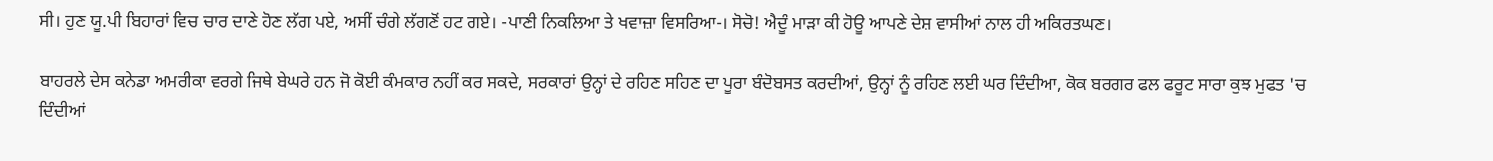ਸੀ। ਹੁਣ ਯੂ.ਪੀ ਬਿਹਾਰਾਂ ਵਿਚ ਚਾਰ ਦਾਣੇ ਹੋਣ ਲੱਗ ਪਏ, ਅਸੀਂ ਚੰਗੇ ਲੱਗਣੋਂ ਹਟ ਗਏ। -ਪਾਣੀ ਨਿਕਲਿਆ ਤੇ ਖਵਾਜ਼ਾ ਵਿਸਰਿਆ-। ਸੋਚੋ! ਐਦੂੰ ਮਾੜਾ ਕੀ ਹੋਊ ਆਪਣੇ ਦੇਸ਼ ਵਾਸੀਆਂ ਨਾਲ ਹੀ ਅਕਿਰਤਘਣ।

ਬਾਹਰਲੇ ਦੇਸ ਕਨੇਡਾ ਅਮਰੀਕਾ ਵਰਗੇ ਜਿਥੇ ਬੇਘਰੇ ਹਨ ਜੋ ਕੋਈ ਕੰਮਕਾਰ ਨਹੀਂ ਕਰ ਸਕਦੇ, ਸਰਕਾਰਾਂ ਉਨ੍ਹਾਂ ਦੇ ਰਹਿਣ ਸਹਿਣ ਦਾ ਪੂਰਾ ਬੰਦੋਬਸਤ ਕਰਦੀਆਂ, ਉਨ੍ਹਾਂ ਨੂੰ ਰਹਿਣ ਲਈ ਘਰ ਦਿੰਦੀਆ, ਕੋਕ ਬਰਗਰ ਫਲ ਫਰੂਟ ਸਾਰਾ ਕੁਝ ਮੁਫਤ 'ਚ ਦਿੰਦੀਆਂ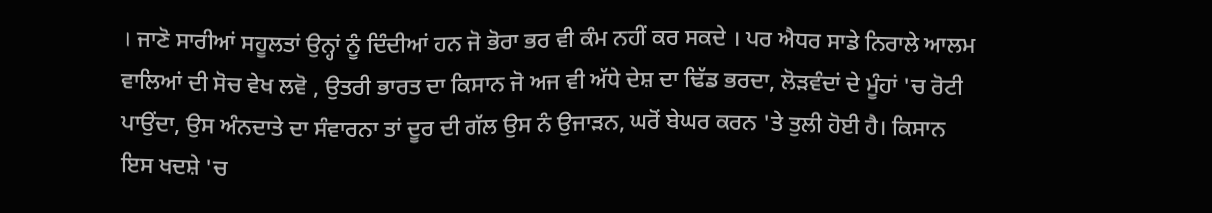। ਜਾਣੋ ਸਾਰੀਆਂ ਸਹੂਲਤਾਂ ਉਨ੍ਹਾਂ ਨੂੰ ਦਿੰਦੀਆਂ ਹਨ ਜੋ ਭੋਰਾ ਭਰ ਵੀ ਕੰਮ ਨਹੀਂ ਕਰ ਸਕਦੇ । ਪਰ ਐਧਰ ਸਾਡੇ ਨਿਰਾਲੇ ਆਲਮ ਵਾਲਿਆਂ ਦੀ ਸੋਚ ਵੇਖ ਲਵੋ , ਉਤਰੀ ਭਾਰਤ ਦਾ ਕਿਸਾਨ ਜੋ ਅਜ ਵੀ ਅੱਧੇ ਦੇਸ਼ ਦਾ ਢਿੱਡ ਭਰਦਾ, ਲੋੜਵੰਦਾਂ ਦੇ ਮੂੰਹਾਂ 'ਚ ਰੋਟੀ ਪਾਉਂਦਾ, ਉਸ ਅੰਨਦਾਤੇ ਦਾ ਸੰਵਾਰਨਾ ਤਾਂ ਦੂਰ ਦੀ ਗੱਲ ਉਸ ਨੰ ਉਜਾੜਨ, ਘਰੋਂ ਬੇਘਰ ਕਰਨ 'ਤੇ ਤੁਲੀ ਹੋਈ ਹੈ। ਕਿਸਾਨ ਇਸ ਖਦਸ਼ੇ 'ਚ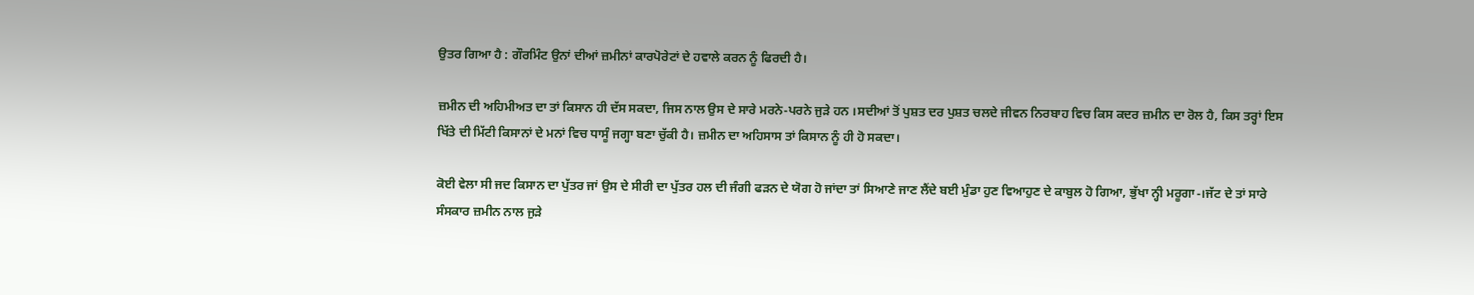ਉਤਰ ਗਿਆ ਹੈ : ਗੌਰਮਿੰਟ ਉਨਾਂ ਦੀਆਂ ਜ਼ਮੀਨਾਂ ਕਾਰਪੋਰੇਟਾਂ ਦੇ ਹਵਾਲੇ ਕਰਨ ਨੂੰ ਫਿਰਦੀ ਹੈ।

ਜ਼ਮੀਨ ਦੀ ਅਹਿਮੀਅਤ ਦਾ ਤਾਂ ਕਿਸਾਨ ਹੀ ਦੱਸ ਸਕਦਾ, ਜਿਸ ਨਾਲ ਉਸ ਦੇ ਸਾਰੇ ਮਰਨੇ-ਪਰਨੇ ਜੁੜੇ ਹਨ ।ਸਦੀਆਂ ਤੋਂ ਪੁਸ਼ਤ ਦਰ ਪੁਸ਼ਤ ਚਲਦੇ ਜੀਵਨ ਨਿਰਬਾਹ ਵਿਚ ਕਿਸ ਕਦਰ ਜ਼ਮੀਨ ਦਾ ਰੋਲ ਹੈ, ਕਿਸ ਤਰ੍ਹਾਂ ਇਸ ਖਿੱਤੇ ਦੀ ਮਿੱਟੀ ਕਿਸਾਨਾਂ ਦੇ ਮਨਾਂ ਵਿਚ ਧਾਸੂੰ ਜਗ੍ਹਾ ਬਣਾ ਚੁੱਕੀ ਹੈ। ਜ਼ਮੀਨ ਦਾ ਅਹਿਸਾਸ ਤਾਂ ਕਿਸਾਨ ਨੂੰ ਹੀ ਹੋ ਸਕਦਾ।

ਕੋਈ ਵੇਲਾ ਸੀ ਜਦ ਕਿਸਾਨ ਦਾ ਪੁੱਤਰ ਜਾਂ ਉਸ ਦੇ ਸੀਰੀ ਦਾ ਪੁੱਤਰ ਹਲ ਦੀ ਜੰਗੀ ਫੜਨ ਦੇ ਯੋਗ ਹੋ ਜਾਂਦਾ ਤਾਂ ਸਿਆਣੇ ਜਾਣ ਲੈਂਦੇ ਬਈ ਮੁੰਡਾ ਹੁਣ ਵਿਆਹੁਣ ਦੇ ਕਾਬੁਲ ਹੋ ਗਿਆ, ਭੁੱਖਾ ਨ੍ਹੀ ਮਰੂਗਾ-।ਜੱਟ ਦੇ ਤਾਂ ਸਾਰੇ ਸੰਸਕਾਰ ਜ਼ਮੀਨ ਨਾਲ ਜੁੜੇ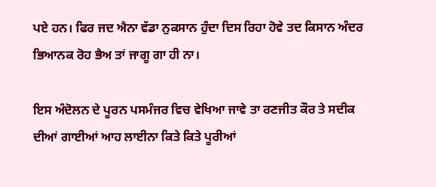ਪਏ ਹਨ। ਫਿਰ ਜਦ ਐਨਾ ਵੱਡਾ ਨੁਕਸਾਨ ਹੁੰਦਾ ਦਿਸ ਰਿਹਾ ਹੋਵੇ ਤਦ ਕਿਸਾਨ ਅੰਦਰ ਭਿਆਨਕ ਰੋਹ ਭੈਅ ਤਾਂ ਜਾਗੂ ਗਾ ਹੀ ਨਾ।

ਇਸ ਅੰਦੋਲਨ ਦੇ ਪੂਰਨ ਪਸਮੰਜਰ ਵਿਚ ਵੇਖਿਆ ਜਾਵੇ ਤਾ ਰਣਜੀਤ ਕੌਰ ਤੇ ਸਦੀਕ ਦੀਆਂ ਗਾਈਆਂ ਆਹ ਲਾਈਨਾ ਕਿਤੇ ਕਿਤੇ ਪੂਰੀਆਂ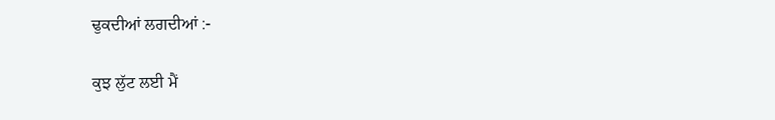ਢੁਕਦੀਆਂ ਲਗਦੀਆਂ :-

ਕੁਝ ਲੁੱਟ ਲਈ ਮੈਂ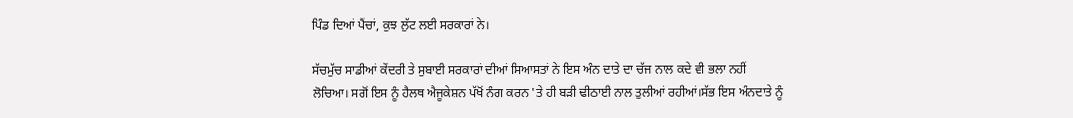ਪਿੰਡ ਦਿਆਂ ਪੈਂਚਾਂ, ਕੁਝ ਲੁੱਟ ਲਈ ਸਰਕਾਰਾਂ ਨੇ।

ਸੱਚਮੁੱਚ ਸਾਡੀਆਂ ਕੇਂਦਰੀ ਤੇ ਸੁਬਾਈ ਸਰਕਾਰਾਂ ਦੀਆਂ ਸਿਆਸਤਾਂ ਨੇ ਇਸ ਅੰਨ ਦਾਤੇ ਦਾ ਚੱਜ ਨਾਲ ਕਦੇ ਵੀ ਭਲਾ ਨਹੀਂ ਲੋਚਿਆ। ਸਗੋਂ ਇਸ ਨੂੰ ਹੈਲਥ ਐਜੂਕੇਸ਼ਨ ਪੱਖੋਂ ਨੰਗ ਕਰਨ 'ਤੇ ਹੀ ਬੜੀ ਢੀਠਾਈ ਨਾਲ ਤੁਲੀਆਂ ਰਹੀਆਂ।ਸੱਭ ਇਸ ਅੰਨਦਾਤੇ ਨੂੰ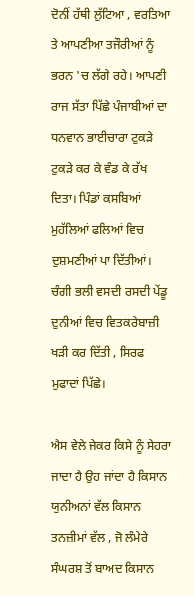ਦੋਨੀਂ ਹੱਥੀ ਲੁੱਟਿਆ , ਵਰਤਿਆ ਤੇ ਆਪਣੀਆ ਤਜੌਰੀਆਂ ਨੂੰ ਭਰਨ 'ਚ ਲੱਗੇ ਰਹੇ। ਆਪਣੀ ਰਾਜ ਸੱਤਾ ਪਿੱਛੇ ਪੰਜਾਬੀਆਂ ਦਾ ਧਨਵਾਨ ਭਾਈਚਾਰਾ ਟੁਕੜੇ ਟੁਕੜੇ ਕਰ ਕੇ ਵੰਡ ਕੇ ਰੱਖ ਦਿਤਾ। ਪਿੰਡਾਂ ਕਸਬਿਆਂ ਮੁਹੱਲਿਆਂ ਫਲਿਆਂ ਵਿਚ ਦੁਸ਼ਮਣੀਆਂ ਪਾ ਦਿੱਤੀਆਂ। ਚੰਗੀ ਭਲੀ ਵਸਦੀ ਰਸਦੀ ਪੇਂਡੂ ਦੁਨੀਆਂ ਵਿਚ ਵਿਤਕਰੇਬਾਜ਼ੀ ਖੜੀ ਕਰ ਦਿੱਤੀ , ਸਿਰਫ ਮੁਫਾਦਾਂ ਪਿੱਛੇ।

ਐਸ ਵੇਲੇ ਜੇਕਰ ਕਿਸੇ ਨੂੰ ਸੇਹਰਾ ਜਾਦਾ ਹੈ ਉਹ ਜਾਂਦਾ ਹੈ ਕਿਸਾਨ ਯੁਨੀਅਨਾਂ ਵੱਲ ਕਿਸਾਨ ਤਨਜ਼ੀਮਾਂ ਵੱਲ , ਜੋ ਲੰਮੇਰੇ ਸੰਘਰਸ਼ ਤੋਂ ਬਾਅਦ ਕਿਸਾਨ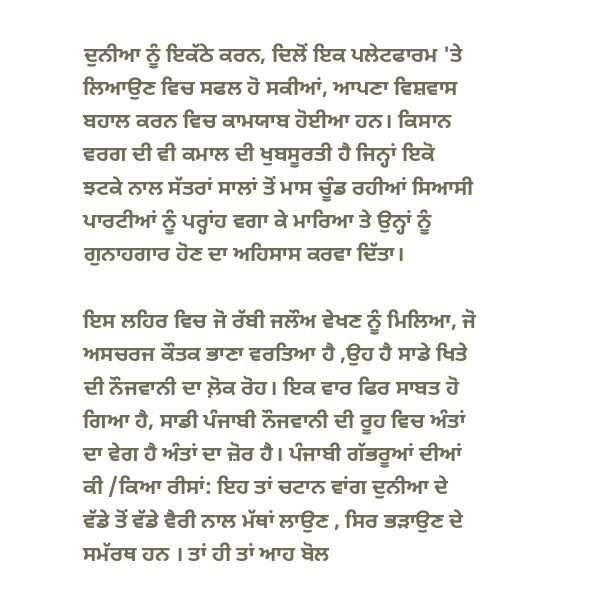ਦੁਨੀਆ ਨੂੰ ਇਕੱਠੇ ਕਰਨ, ਦਿਲੋਂ ਇਕ ਪਲੇਟਫਾਰਮ 'ਤੇ ਲਿਆਉਣ ਵਿਚ ਸਫਲ ਹੋ ਸਕੀਆਂ, ਆਪਣਾ ਵਿਸ਼ਵਾਸ ਬਹਾਲ ਕਰਨ ਵਿਚ ਕਾਮਯਾਬ ਹੋਈਆ ਹਨ। ਕਿਸਾਨ ਵਰਗ ਦੀ ਵੀ ਕਮਾਲ ਦੀ ਖੁਬਸੂਰਤੀ ਹੈ ਜਿਨ੍ਹਾਂ ਇਕੋ ਝਟਕੇ ਨਾਲ ਸੱਤਰਾਂ ਸਾਲਾਂ ਤੋਂ ਮਾਸ ਚੂੰਡ ਰਹੀਆਂ ਸਿਆਸੀ ਪਾਰਟੀਆਂ ਨੂੰ ਪਰ੍ਹਾਂਹ ਵਗਾ ਕੇ ਮਾਰਿਆ ਤੇ ਉਨ੍ਹਾਂ ਨੂੰ ਗੁਨਾਹਗਾਰ ਹੋਣ ਦਾ ਅਹਿਸਾਸ ਕਰਵਾ ਦਿੱਤਾ।

ਇਸ ਲਹਿਰ ਵਿਚ ਜੋ ਰੱਬੀ ਜਲੌਅ ਵੇਖਣ ਨੂੰ ਮਿਲਿਆ, ਜੋ ਅਸਚਰਜ ਕੌਤਕ ਭਾਣਾ ਵਰਤਿਆ ਹੈ ,ਉਹ ਹੈ ਸਾਡੇ ਖਿਤੇ ਦੀ ਨੌਜਵਾਨੀ ਦਾ ਲ਼ੋਕ ਰੋਹ। ਇਕ ਵਾਰ ਫਿਰ ਸਾਬਤ ਹੋ ਗਿਆ ਹੈ, ਸਾਡੀ ਪੰਜਾਬੀ ਨੌਜਵਾਨੀ ਦੀ ਰੂਹ ਵਿਚ ਅੰਤਾਂ ਦਾ ਵੇਗ ਹੈ ਅੰਤਾਂ ਦਾ ਜ਼ੋਰ ਹੈ। ਪੰਜਾਬੀ ਗੱਭਰੂਆਂ ਦੀਆਂ ਕੀ /ਕਿਆ ਰੀਸਾਂ: ਇਹ ਤਾਂ ਚਟਾਨ ਵਾਂਗ ਦੁਨੀਆ ਦੇ ਵੱਡੇ ਤੋਂ ਵੱਡੇ ਵੈਰੀ ਨਾਲ ਮੱਥਾਂ ਲਾਉਣ , ਸਿਰ ਭੜਾਉਣ ਦੇ ਸਮੱਰਥ ਹਨ । ਤਾਂ ਹੀ ਤਾਂ ਆਹ ਬੋਲ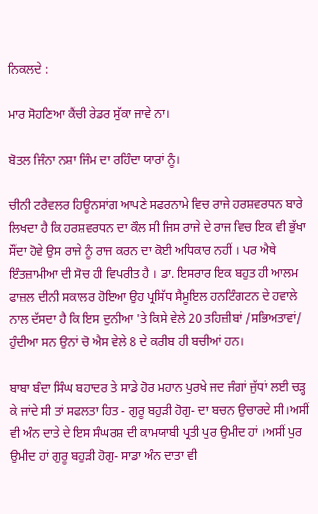ਨਿਕਲਦੇ :

ਮਾਰ ਸੋਹਣਿਆ ਕੈਂਚੀ ਰੇਡਰ ਸੁੱਕਾ ਜਾਵੇ ਨਾ।

ਬੋਤਲ ਜਿੰਨਾ ਨਸ਼ਾ ਜਿੰਮ ਦਾ ਰਹਿੰਦਾ ਯਾਰਾਂ ਨੂੰ।

ਚੀਨੀ ਟਰੈਵਲਰ ਹਿਊਨਸਾਂਗ ਆਪਣੇ ਸਫਰਨਾਮੇ ਵਿਚ ਰਾਜੇ ਹਰਸ਼ਵਰਧਨ ਬਾਰੇ ਲਿਖਦਾ ਹੈ ਕਿ ਹਰਸ਼ਵਰਧਨ ਦਾ ਕੌਲ ਸੀ ਜਿਸ ਰਾਜੇ ਦੇ ਰਾਜ ਵਿਚ ਇਕ ਵੀ ਭੁੱਖਾ ਸੌਂਦਾ ਹੋਵੇ ਉਸ ਰਾਜੇ ਨੂੰ ਰਾਜ ਕਰਨ ਦਾ ਕੋਈ ਅਧਿਕਾਰ ਨਹੀਂ । ਪਰ ਐਥੇ ਇੰਤਜ਼ਾਮੀਆ ਦੀ ਸੋਚ ਹੀ ਵਿਪਰੀਤ ਹੈ । ਡਾ. ਇਸਰਾਰ ਇਕ ਬਹੁਤ ਹੀ ਆਲਮ ਫਾਜ਼ਲ ਦੀਨੀ ਸਕਾਲਰ ਹੋਇਆ ਉਹ ਪ੍ਰਸਿੱਧ ਸੈਮੂਇਲ ਹਨਟਿੰਗਟਨ ਦੇ ਹਵਾਲੇ ਨਾਲ ਦੱਸਦਾ ਹੈ ਕਿ ਇਸ ਦੁਨੀਆ 'ਤੇ ਕਿਸੇ ਵੇਲੇ 20 ਤਹਿਜ਼ੀਬਾਂ /ਸਭਿਅਤਾਵਾਂ/ ਹੁੰਦੀਆ ਸਨ ਉਨਾਂ ਚੋ ਐਸ ਵੇਲੇ 8 ਦੇ ਕਰੀਬ ਹੀ ਬਚੀਆਂ ਹਨ।

ਬਾਬਾ ਬੰਦਾ ਸਿੰਘ ਬਹਾਦਰ ਤੇ ਸਾਡੇ ਹੋਰ ਮਹਾਨ ਪੁਰਖੇ ਜਦ ਜੰਗਾਂ ਜੁੱਧਾਂ ਲਈ ਚੜ੍ਹ ਕੇ ਜਾਂਦੇ ਸੀ ਤਾਂ ਸਫਲਤਾ ਹਿਤ - ਗੁਰੂ ਬਹੁੜੀ ਹੋਗੁ- ਦਾ ਬਚਨ ਉਚਾਰਦੇ ਸੀ।ਅਸੀਂ ਵੀ ਅੰਨ ਦਾਤੇ ਦੇ ਇਸ ਸੰਘਰਸ਼ ਦੀ ਕਾਮਯਾਬੀ ਪ੍ਰਤੀ ਪੁਰ ਉਮੀਦ ਹਾਂ ।ਅਸੀਂ ਪੁਰ ਉਮੀਦ ਹਾਂ ਗੁਰੂ ਬਹੁੜੀ ਹੋਗੁ- ਸਾਡਾ ਅੰਨ ਦਾਤਾ ਵੀ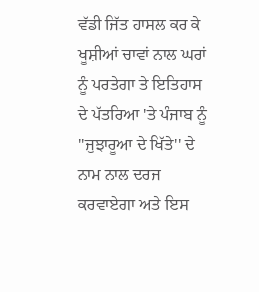ਵੱਡੀ ਜਿੱਤ ਹਾਸਲ ਕਰ ਕੇ ਖੂਸ਼ੀਆਂ ਚਾਵਾਂ ਨਾਲ ਘਰਾਂ ਨੂੰ ਪਰਤੇਗਾ ਤੇ ਇਤਿਹਾਸ ਦੇ ਪੱਤਰਿਆ 'ਤੇ ਪੰਜਾਬ ਨੂੰ ''ਜੁਝਾਰੂਆ ਦੇ ਖਿੱਤੇ'' ਦੇ ਨਾਮ ਨਾਲ ਦਰਜ ਕਰਵਾਏਗਾ ਅਤੇ ਇਸ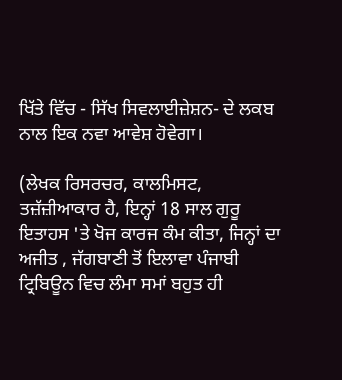ਖਿੱਤੇ ਵਿੱਚ - ਸਿੱਖ ਸਿਵਲਾਈਜ਼ੇਸ਼ਨ- ਦੇ ਲਕਬ ਨਾਲ ਇਕ ਨਵਾ ਆਵੇਸ਼ ਹੋਵੇਗਾ।

(ਲੇਖਕ ਰਿਸਰਚਰ, ਕਾਲਮਿਸਟ, ਤਜ਼ੱਜ਼ੀਆਕਾਰ ਹੈ, ਇਨ੍ਹਾਂ 18 ਸਾਲ ਗੁਰੂ ਇਤਾਹਸ 'ਤੇ ਖੋਜ ਕਾਰਜ ਕੰਮ ਕੀਤਾ, ਜਿਨ੍ਹਾਂ ਦਾ ਅਜੀਤ , ਜੱਗਬਾਣੀ ਤੋਂ ਇਲਾਵਾ ਪੰਜਾਬੀ ਟ੍ਰਿਬਿਊਨ ਵਿਚ ਲੰਮਾ ਸਮਾਂ ਬਹੁਤ ਹੀ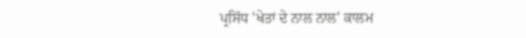ਪ੍ਰਸਿੱਧ 'ਖੇਤਾਂ ਦੇ ਨਾਲ ਨਾਲ' ਕਾਲਮ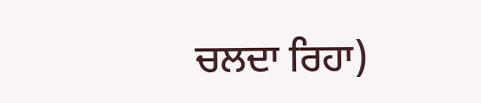ਚਲਦਾ ਰਿਹਾ)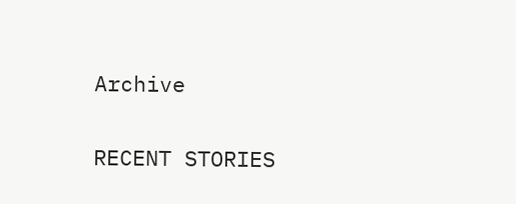Archive

RECENT STORIES